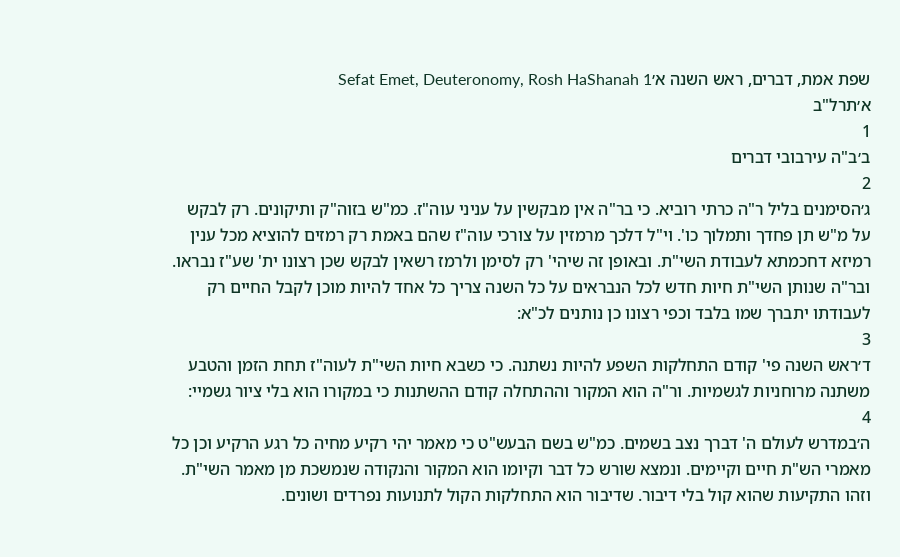שפת אמת, דברים, ראש השנה א׳Sefat Emet, Deuteronomy, Rosh HaShanah 1
א׳תרל"ב
1
ב׳ב"ה עירבובי דברים
2
ג׳הסימנים בליל ר"ה כרתי רוביא. כי בר"ה אין מבקשין על עניני עוה"ז. כמ"ש בזוה"ק ותיקונים. רק לבקש על מ"ש תן פחדך ותמלוך כו'. וי"ל דלכך מרמזין על צורכי עוה"ז שהם באמת רק רמזים להוציא מכל ענין רמיזא דחכמתא לעבודת השי"ת. ובאופן זה שיהי' רק לסימן ולרמז רשאין לבקש שכן רצונו ית' שע"ז נבראו. ובר"ה שנותן השי"ת חיות חדש לכל הנבראים על כל השנה צריך כל אחד להיות מוכן לקבל החיים רק לעבודתו יתברך שמו בלבד וכפי רצונו כן נותנים לכ"א:
3
ד׳ראש השנה פי' קודם התחלקות השפע להיות נשתנה. כי כשבא חיות השי"ת לעוה"ז תחת הזמן והטבע משתנה מרוחניות לגשמיות. ור"ה הוא המקור וההתחלה קודם ההשתנות כי במקורו הוא בלי ציור גשמיי:
4
ה׳במדרש לעולם ה' דברך נצב בשמים. כמ"ש בשם הבעש"ט כי מאמר יהי רקיע מחיה כל רגע הרקיע וכן כל מאמרי הש"ת חיים וקיימים. ונמצא שורש כל דבר וקיומו הוא המקור והנקודה שנמשכת מן מאמר השי"ת. וזהו התקיעות שהוא קול בלי דיבור. שדיבור הוא התחלקות הקול לתנועות נפרדים ושונים.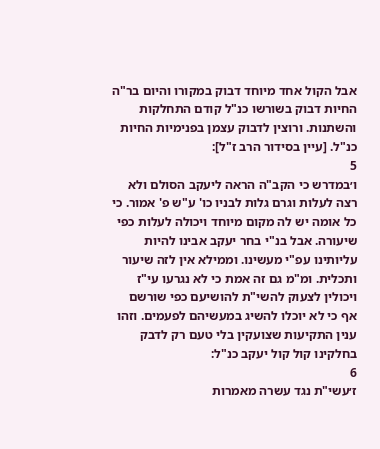אבל הקול אחד מיוחד דבוק במקורו והיום בר"ה החיות דבוק בשורשו כנ"ל קודם התחלקות והשתנות. ורוצין לדבוק עצמן בפנימיות החיות כנ"ל. [עיין בסידור הרב ז"ל]:
5
ו׳במדרש כי הקב"ה הראה ליעקב הסולם ולא רצה לעלות וגרם גלות לבניו כו' ע"ש פ' אמור. כי כל אומה יש לה מקום מיוחד ויכולה לעלות כפי שיעורה. אבל בנ"י בחר יעקב אבינו להיות עליותינו עפ"י מעשינו. וממילא אין לזה שיעור ותכלית. ומ"מ גם זה אמת כי לא נגרעו עי"ז ויכולין לצעוק להשי"ת להושיעם כפי שורשם אף כי לא יוכלו להשיג במעשיהם לפעמים. וזהו ענין התקיעות שצועקין בלי טעם רק לדבק בחלקינו קול קול יעקב כנ"ל:
6
ז׳עשי"ת נגד עשרה מאמרות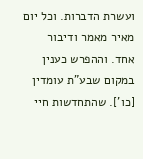ועשרת הדברות. וכל יום מאיר מאמר ודיבור אחד. וההפרש כענין במקום שבע"ת עומדין [כו']. שהתחדשות חיי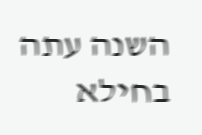השנה עתה בחילא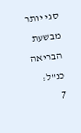סגי יותר מבשעת הבריאה כנ"ל:
7